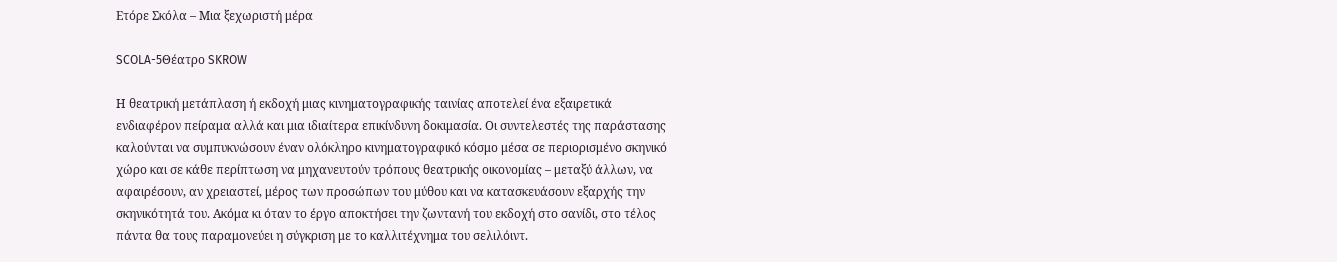Ετόρε Σκόλα – Μια ξεχωριστή μέρα

SCOLA-5Θέατρο SKROW

Η θεατρική μετάπλαση ή εκδοχή μιας κινηματογραφικής ταινίας αποτελεί ένα εξαιρετικά ενδιαφέρον πείραμα αλλά και μια ιδιαίτερα επικίνδυνη δοκιμασία. Οι συντελεστές της παράστασης καλούνται να συμπυκνώσουν έναν ολόκληρο κινηματογραφικό κόσμο μέσα σε περιορισμένο σκηνικό χώρο και σε κάθε περίπτωση να μηχανευτούν τρόπους θεατρικής οικονομίας – μεταξύ άλλων, να αφαιρέσουν, αν χρειαστεί, μέρος των προσώπων του μύθου και να κατασκευάσουν εξαρχής την σκηνικότητά του. Ακόμα κι όταν το έργο αποκτήσει την ζωντανή του εκδοχή στο σανίδι, στο τέλος πάντα θα τους παραμονεύει η σύγκριση με το καλλιτέχνημα του σελιλόιντ.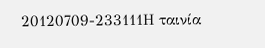20120709-233111Η ταινία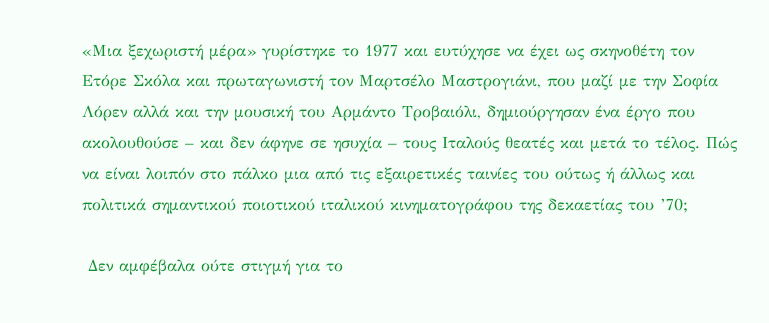«Μια ξεχωριστή μέρα» γυρίστηκε το 1977 και ευτύχησε να έχει ως σκηνοθέτη τον Ετόρε Σκόλα και πρωταγωνιστή τον Μαρτσέλο Μαστρογιάνι, που μαζί με την Σοφία Λόρεν αλλά και την μουσική του Αρμάντο Τροβαιόλι, δημιούργησαν ένα έργο που ακολουθούσε – και δεν άφηνε σε ησυχία – τους Ιταλούς θεατές και μετά το τέλος. Πώς να είναι λοιπόν στο πάλκο μια από τις εξαιρετικές ταινίες του ούτως ή άλλως και πολιτικά σημαντικού ποιοτικού ιταλικού κινηματογράφου της δεκαετίας του ’70;

 Δεν αμφέβαλα ούτε στιγμή για το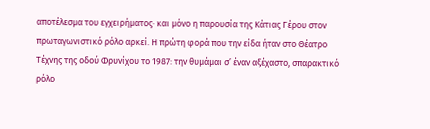αποτέλεσμα του εγχειρήματος· και μόνο η παρουσία της Κάτιας Γέρου στον πρωταγωνιστικό ρόλο αρκεί. Η πρώτη φορά που την είδα ήταν στο Θέατρο Τέχνης της οδού Φρυνίχου το 1987: την θυμάμαι σ’ έναν αξέχαστο, σπαρακτικό ρόλο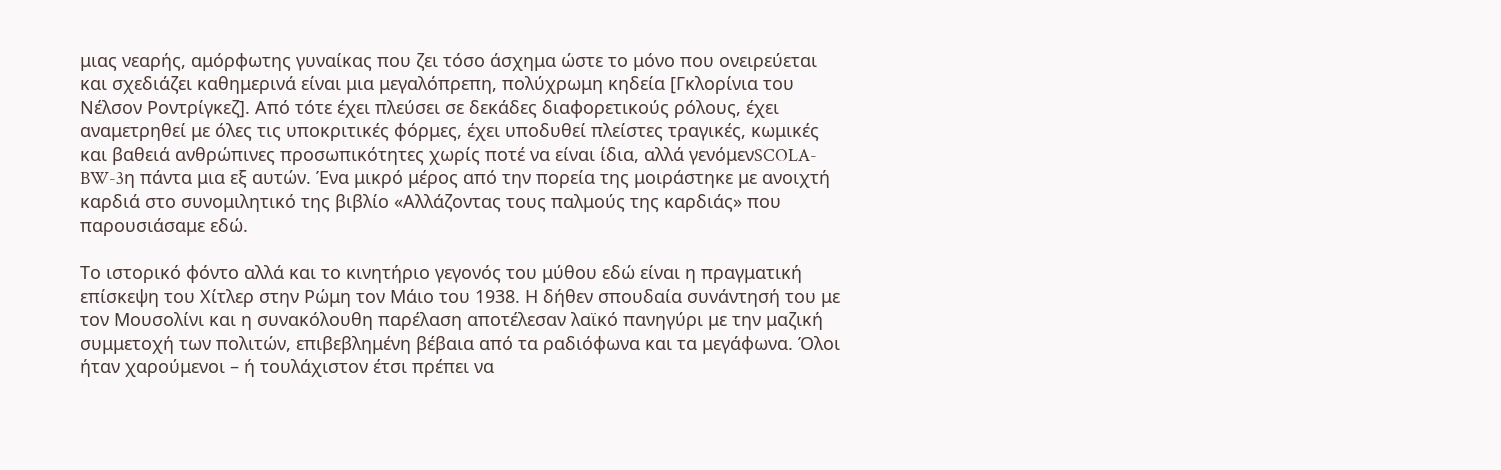μιας νεαρής, αμόρφωτης γυναίκας που ζει τόσο άσχημα ώστε το μόνο που ονειρεύεται και σχεδιάζει καθημερινά είναι μια μεγαλόπρεπη, πολύχρωμη κηδεία [Γκλορίνια του Νέλσον Ροντρίγκεζ]. Από τότε έχει πλεύσει σε δεκάδες διαφορετικούς ρόλους, έχει αναμετρηθεί με όλες τις υποκριτικές φόρμες, έχει υποδυθεί πλείστες τραγικές, κωμικές και βαθειά ανθρώπινες προσωπικότητες χωρίς ποτέ να είναι ίδια, αλλά γενόμενSCOLA-BW-3η πάντα μια εξ αυτών. Ένα μικρό μέρος από την πορεία της μοιράστηκε με ανοιχτή καρδιά στο συνομιλητικό της βιβλίο «Αλλάζοντας τους παλμούς της καρδιάς» που παρουσιάσαμε εδώ.

Το ιστορικό φόντο αλλά και το κινητήριο γεγονός του μύθου εδώ είναι η πραγματική επίσκεψη του Χίτλερ στην Ρώμη τον Μάιο του 1938. Η δήθεν σπουδαία συνάντησή του με τον Μουσολίνι και η συνακόλουθη παρέλαση αποτέλεσαν λαϊκό πανηγύρι με την μαζική συμμετοχή των πολιτών, επιβεβλημένη βέβαια από τα ραδιόφωνα και τα μεγάφωνα. Όλοι ήταν χαρούμενοι – ή τουλάχιστον έτσι πρέπει να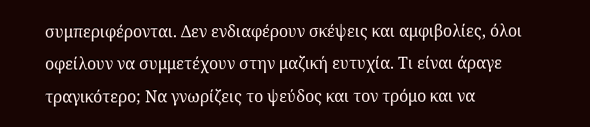συμπεριφέρονται. Δεν ενδιαφέρουν σκέψεις και αμφιβολίες, όλοι οφείλουν να συμμετέχουν στην μαζική ευτυχία. Τι είναι άραγε τραγικότερο; Να γνωρίζεις το ψεύδος και τον τρόμο και να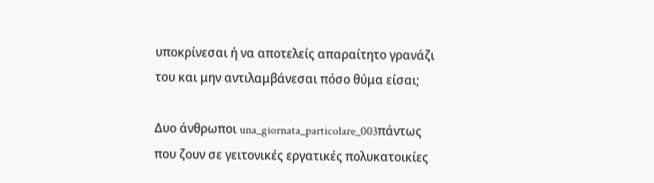υποκρίνεσαι ή να αποτελείς απαραίτητο γρανάζι του και μην αντιλαμβάνεσαι πόσο θύμα είσαι;

Δυο άνθρωποι una_giornata_particolare_003πάντως που ζουν σε γειτονικές εργατικές πολυκατοικίες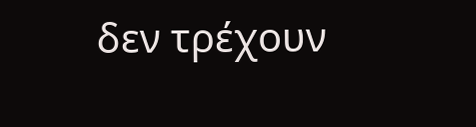δεν τρέχουν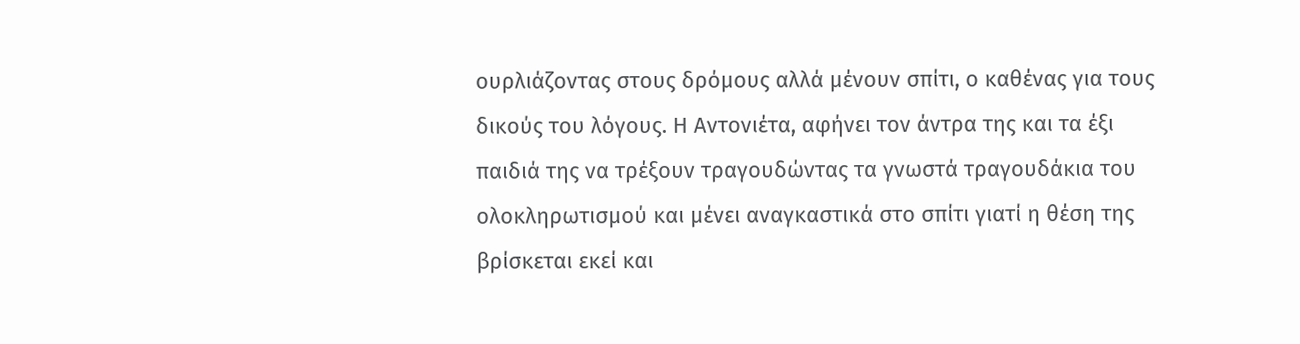ουρλιάζοντας στους δρόμους αλλά μένουν σπίτι, ο καθένας για τους δικούς του λόγους. Η Αντονιέτα, αφήνει τον άντρα της και τα έξι παιδιά της να τρέξουν τραγουδώντας τα γνωστά τραγουδάκια του ολοκληρωτισμού και μένει αναγκαστικά στο σπίτι γιατί η θέση της βρίσκεται εκεί και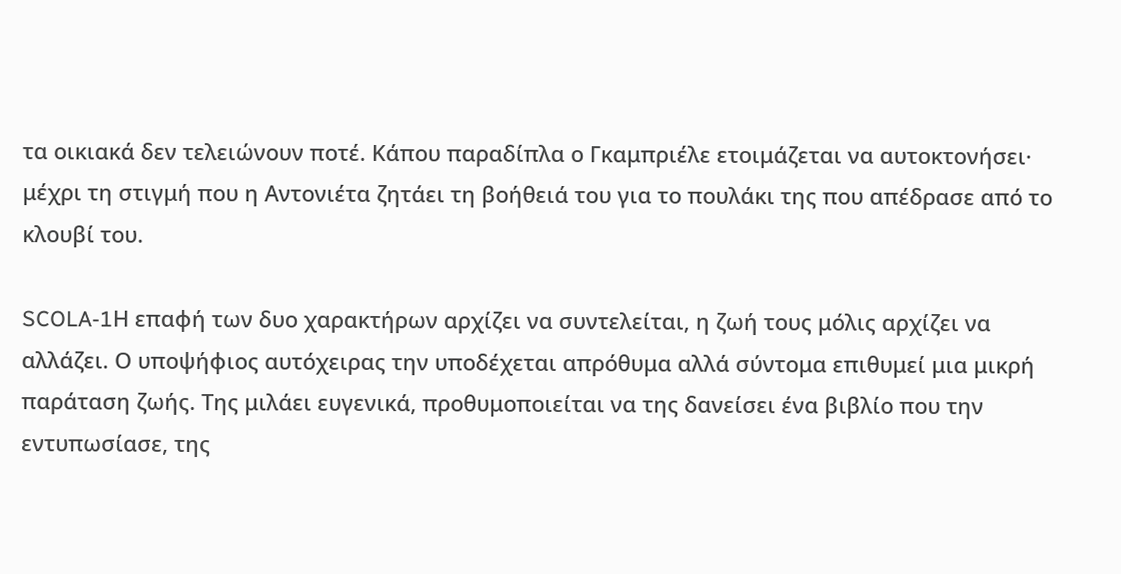τα οικιακά δεν τελειώνουν ποτέ. Κάπου παραδίπλα ο Γκαμπριέλε ετοιμάζεται να αυτοκτονήσει· μέχρι τη στιγμή που η Αντονιέτα ζητάει τη βοήθειά του για το πουλάκι της που απέδρασε από το κλουβί του.

SCOLA-1Η επαφή των δυο χαρακτήρων αρχίζει να συντελείται, η ζωή τους μόλις αρχίζει να αλλάζει. Ο υποψήφιος αυτόχειρας την υποδέχεται απρόθυμα αλλά σύντομα επιθυμεί μια μικρή παράταση ζωής. Της μιλάει ευγενικά, προθυμοποιείται να της δανείσει ένα βιβλίο που την εντυπωσίασε, της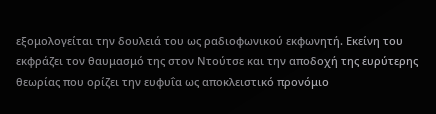εξομολογείται την δουλειά του ως ραδιοφωνικού εκφωνητή. Εκείνη του εκφράζει τον θαυμασμό της στον Ντούτσε και την αποδοχή της ευρύτερης θεωρίας που ορίζει την ευφυΐα ως αποκλειστικό προνόμιο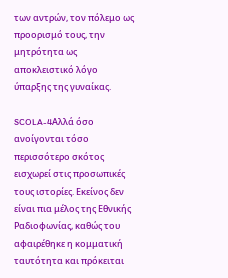των αντρών, τον πόλεμο ως προορισμό τους, την μητρότητα ως αποκλειστικό λόγο ύπαρξης της γυναίκας.

SCOLA-4Αλλά όσο ανοίγονται τόσο περισσότερο σκότος εισχωρεί στις προσωπικές τους ιστορίες. Εκείνος δεν είναι πια μέλος της Εθνικής Ραδιοφωνίας, καθώς του αφαιρέθηκε η κομματική ταυτότητα και πρόκειται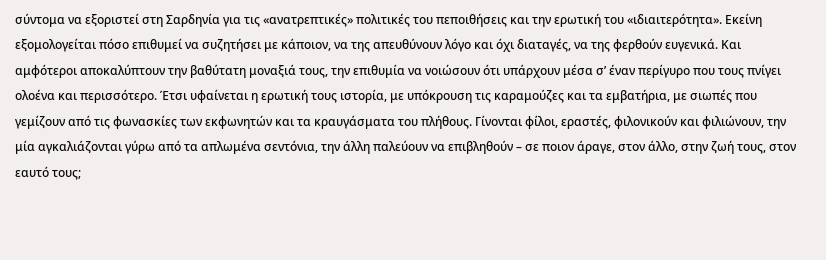σύντομα να εξοριστεί στη Σαρδηνία για τις «ανατρεπτικές» πολιτικές του πεποιθήσεις και την ερωτική του «ιδιαιτερότητα». Εκείνη εξομολογείται πόσο επιθυμεί να συζητήσει με κάποιον, να της απευθύνουν λόγο και όχι διαταγές, να της φερθούν ευγενικά. Και αμφότεροι αποκαλύπτουν την βαθύτατη μοναξιά τους, την επιθυμία να νοιώσουν ότι υπάρχουν μέσα σ’ έναν περίγυρο που τους πνίγει ολοένα και περισσότερο. Έτσι υφαίνεται η ερωτική τους ιστορία, με υπόκρουση τις καραμούζες και τα εμβατήρια, με σιωπές που γεμίζουν από τις φωνασκίες των εκφωνητών και τα κραυγάσματα του πλήθους. Γίνονται φίλοι, εραστές, φιλονικούν και φιλιώνουν, την μία αγκαλιάζονται γύρω από τα απλωμένα σεντόνια, την άλλη παλεύουν να επιβληθούν – σε ποιον άραγε, στον άλλο, στην ζωή τους, στον εαυτό τους;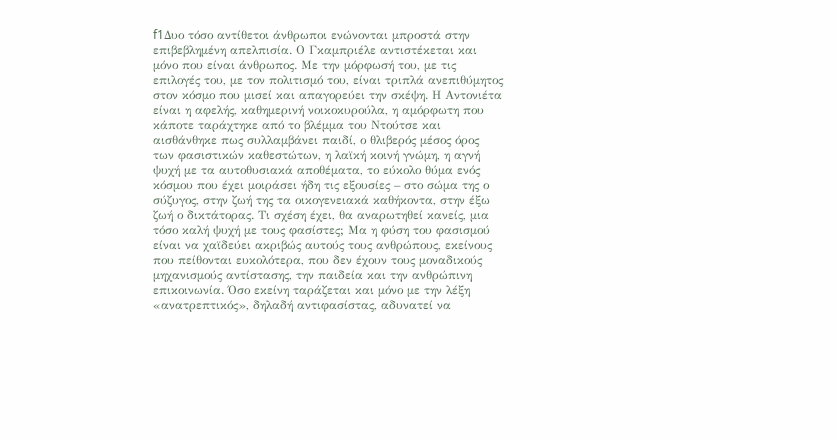f1Δυο τόσο αντίθετοι άνθρωποι ενώνονται μπροστά στην επιβεβλημένη απελπισία. Ο Γκαμπριέλε αντιστέκεται και μόνο που είναι άνθρωπος. Με την μόρφωσή του, με τις επιλογές του, με τον πολιτισμό του, είναι τριπλά ανεπιθύμητος στον κόσμο που μισεί και απαγορεύει την σκέψη. Η Αντονιέτα είναι η αφελής, καθημερινή νοικοκυρούλα, η αμόρφωτη που κάποτε ταράχτηκε από το βλέμμα του Ντούτσε και αισθάνθηκε πως συλλαμβάνει παιδί, ο θλιβερός μέσος όρος των φασιστικών καθεστώτων, η λαϊκή κοινή γνώμη, η αγνή ψυχή με τα αυτοθυσιακά αποθέματα, το εύκολο θύμα ενός κόσμου που έχει μοιράσει ήδη τις εξουσίες – στο σώμα της ο σύζυγος, στην ζωή της τα οικογενειακά καθήκοντα, στην έξω ζωή ο δικτάτορας. Τι σχέση έχει, θα αναρωτηθεί κανείς, μια τόσο καλή ψυχή με τους φασίστες; Μα η φύση του φασισμού είναι να χαϊδεύει ακριβώς αυτούς τους ανθρώπους, εκείνους που πείθονται ευκολότερα, που δεν έχουν τους μοναδικούς μηχανισμούς αντίστασης, την παιδεία και την ανθρώπινη επικοινωνία. Όσο εκείνη ταράζεται και μόνο με την λέξη «ανατρεπτικός», δηλαδή αντιφασίστας, αδυνατεί να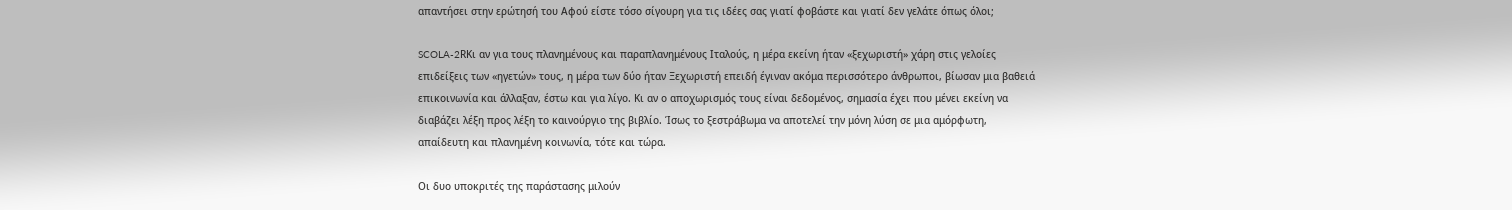απαντήσει στην ερώτησή του Αφού είστε τόσο σίγουρη για τις ιδέες σας γιατί φοβάστε και γιατί δεν γελάτε όπως όλοι;

SCOLA-2RΚι αν για τους πλανημένους και παραπλανημένους Ιταλούς, η μέρα εκείνη ήταν «ξεχωριστή» χάρη στις γελοίες επιδείξεις των «ηγετών» τους, η μέρα των δύο ήταν Ξεχωριστή επειδή έγιναν ακόμα περισσότερο άνθρωποι, βίωσαν μια βαθειά επικοινωνία και άλλαξαν, έστω και για λίγο. Κι αν ο αποχωρισμός τους είναι δεδομένος, σημασία έχει που μένει εκείνη να διαβάζει λέξη προς λέξη το καινούργιο της βιβλίο. Ίσως το ξεστράβωμα να αποτελεί την μόνη λύση σε μια αμόρφωτη, απαίδευτη και πλανημένη κοινωνία, τότε και τώρα.

Οι δυο υποκριτές της παράστασης μιλούν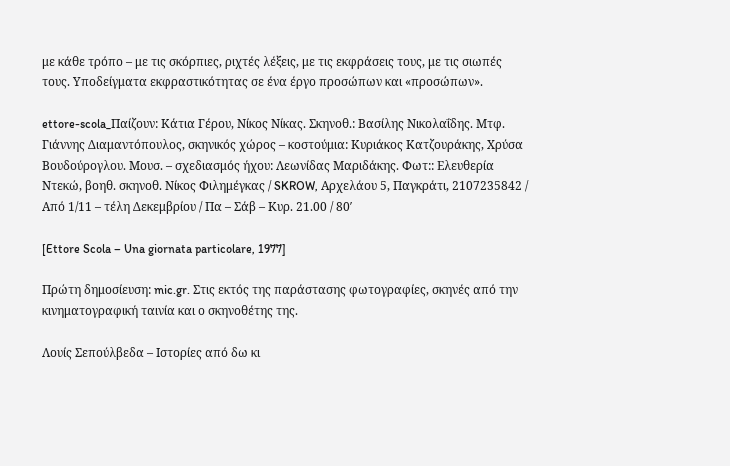με κάθε τρόπο – με τις σκόρπιες, ριχτές λέξεις, με τις εκφράσεις τους, με τις σιωπές τους. Υποδείγματα εκφραστικότητας σε ένα έργο προσώπων και «προσώπων».

ettore-scola_Παίζουν: Κάτια Γέρου, Νίκος Νίκας. Σκηνοθ.: Βασίλης Νικολαΐδης. Μτφ. Γιάννης Διαμαντόπουλος, σκηνικός χώρος – κοστούμια: Κυριάκος Κατζουράκης, Χρύσα Βουδούρογλου. Μουσ. – σχεδιασμός ήχου: Λεωνίδας Μαριδάκης. Φωτ:: Ελευθερία Ντεκώ, βοηθ. σκηνοθ. Νίκος Φιλημέγκας / SKROW, Αρχελάου 5, Παγκράτι, 2107235842 / Από 1/11 – τέλη Δεκεμβρίου / Πα – Σάβ – Κυρ. 21.00 / 80′

[Ettore Scola – Una giornata particolare, 1977]

Πρώτη δημοσίευση: mic.gr. Στις εκτός της παράστασης φωτογραφίες, σκηνές από την κινηματογραφική ταινία και ο σκηνοθέτης της.

Λουίς Σεπούλβεδα – Ιστορίες από δω κι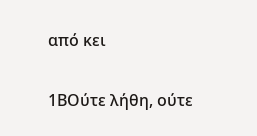από κει

1ΒΟύτε λήθη, ούτε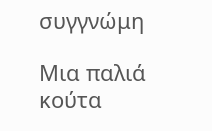συγγνώμη

Μια παλιά κούτα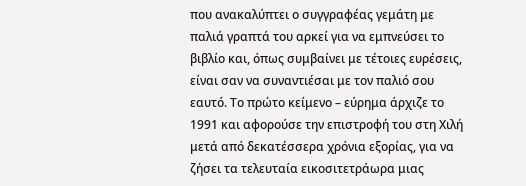που ανακαλύπτει ο συγγραφέας γεμάτη με παλιά γραπτά του αρκεί για να εμπνεύσει το βιβλίο και, όπως συμβαίνει με τέτοιες ευρέσεις, είναι σαν να συναντιέσαι με τον παλιό σου εαυτό. Το πρώτο κείμενο – εύρημα άρχιζε το 1991 και αφορούσε την επιστροφή του στη Χιλή μετά από δεκατέσσερα χρόνια εξορίας, για να ζήσει τα τελευταία εικοσιτετράωρα μιας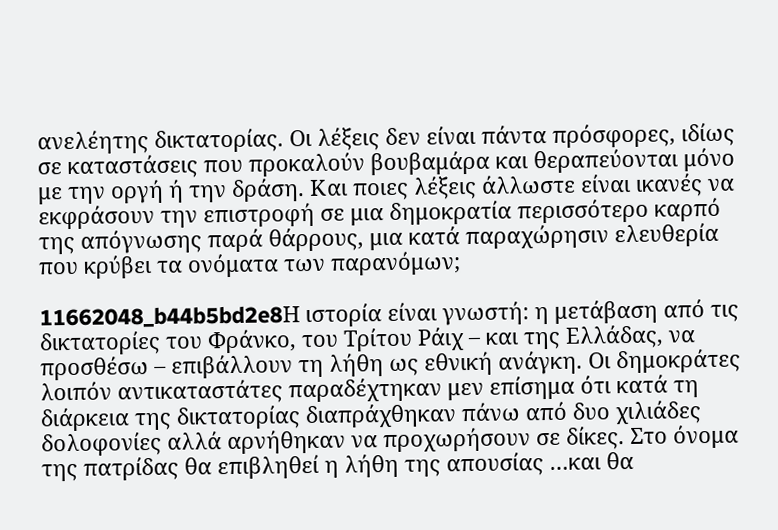ανελέητης δικτατορίας. Οι λέξεις δεν είναι πάντα πρόσφορες, ιδίως σε καταστάσεις που προκαλούν βουβαμάρα και θεραπεύονται μόνο με την οργή ή την δράση. Και ποιες λέξεις άλλωστε είναι ικανές να εκφράσουν την επιστροφή σε μια δημοκρατία περισσότερο καρπό της απόγνωσης παρά θάρρους, μια κατά παραχώρησιν ελευθερία που κρύβει τα ονόματα των παρανόμων;

11662048_b44b5bd2e8Η ιστορία είναι γνωστή: η μετάβαση από τις δικτατορίες του Φράνκο, του Τρίτου Ράιχ – και της Ελλάδας, να προσθέσω – επιβάλλουν τη λήθη ως εθνική ανάγκη. Οι δημοκράτες λοιπόν αντικαταστάτες παραδέχτηκαν μεν επίσημα ότι κατά τη διάρκεια της δικτατορίας διαπράχθηκαν πάνω από δυο χιλιάδες δολοφονίες αλλά αρνήθηκαν να προχωρήσουν σε δίκες. Στο όνομα της πατρίδας θα επιβληθεί η λήθη της απουσίας …και θα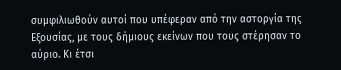συμφιλιωθούν αυτοί που υπέφεραν από την αστοργία της Εξουσίας, με τους δήμιους εκείνων που τους στέρησαν το αύριο. Κι έτσι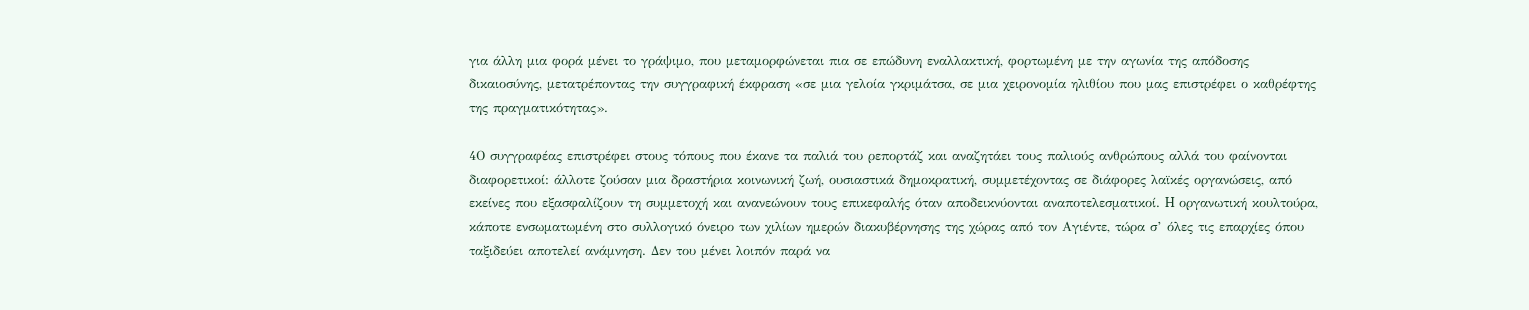για άλλη μια φορά μένει το γράψιμο, που μεταμορφώνεται πια σε επώδυνη εναλλακτική, φορτωμένη με την αγωνία της απόδοσης δικαιοσύνης, μετατρέποντας την συγγραφική έκφραση «σε μια γελοία γκριμάτσα, σε μια χειρονομία ηλιθίου που μας επιστρέφει ο καθρέφτης της πραγματικότητας».

4Ο συγγραφέας επιστρέφει στους τόπους που έκανε τα παλιά του ρεπορτάζ και αναζητάει τους παλιούς ανθρώπους αλλά του φαίνονται διαφορετικοί: άλλοτε ζούσαν μια δραστήρια κοινωνική ζωή, ουσιαστικά δημοκρατική, συμμετέχοντας σε διάφορες λαϊκές οργανώσεις, από εκείνες που εξασφαλίζουν τη συμμετοχή και ανανεώνουν τους επικεφαλής όταν αποδεικνύονται αναποτελεσματικοί. H οργανωτική κουλτούρα, κάποτε ενσωματωμένη στο συλλογικό όνειρο των χιλίων ημερών διακυβέρνησης της χώρας από τον Αγιέντε, τώρα σ’ όλες τις επαρχίες όπου ταξιδεύει αποτελεί ανάμνηση. Δεν του μένει λοιπόν παρά να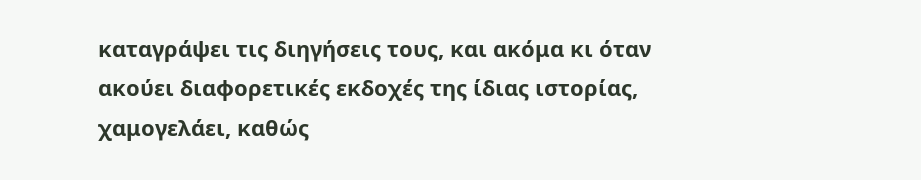καταγράψει τις διηγήσεις τους, και ακόμα κι όταν ακούει διαφορετικές εκδοχές της ίδιας ιστορίας, χαμογελάει, καθώς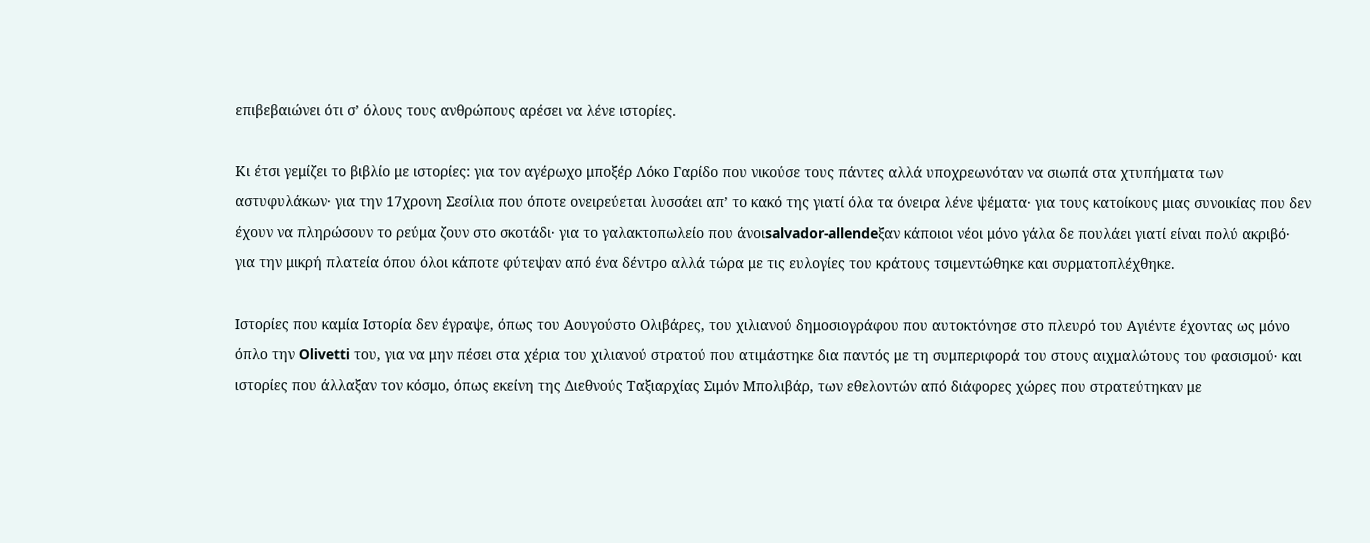επιβεβαιώνει ότι σ’ όλους τους ανθρώπους αρέσει να λένε ιστορίες.

Κι έτσι γεμίζει το βιβλίο με ιστορίες: για τον αγέρωχο μποξέρ Λόκο Γαρίδο που νικούσε τους πάντες αλλά υποχρεωνόταν να σιωπά στα χτυπήματα των αστυφυλάκων· για την 17χρονη Σεσίλια που όποτε ονειρεύεται λυσσάει απ’ το κακό της γιατί όλα τα όνειρα λένε ψέματα· για τους κατοίκους μιας συνοικίας που δεν έχουν να πληρώσουν το ρεύμα ζουν στο σκοτάδι· για το γαλακτοπωλείο που άνοιsalvador-allendeξαν κάποιοι νέοι μόνο γάλα δε πουλάει γιατί είναι πολύ ακριβό· για την μικρή πλατεία όπου όλοι κάποτε φύτεψαν από ένα δέντρο αλλά τώρα με τις ευλογίες του κράτους τσιμεντώθηκε και συρματοπλέχθηκε.

Ιστορίες που καμία Ιστορία δεν έγραψε, όπως του Αουγούστο Ολιβάρες, του χιλιανού δημοσιογράφου που αυτοκτόνησε στο πλευρό του Αγιέντε έχοντας ως μόνο όπλο την Olivetti του, για να μην πέσει στα χέρια του χιλιανού στρατού που ατιμάστηκε δια παντός με τη συμπεριφορά του στους αιχμαλώτους του φασισμού· και ιστορίες που άλλαξαν τον κόσμο, όπως εκείνη της Διεθνούς Ταξιαρχίας Σιμόν Μπολιβάρ, των εθελοντών από διάφορες χώρες που στρατεύτηκαν με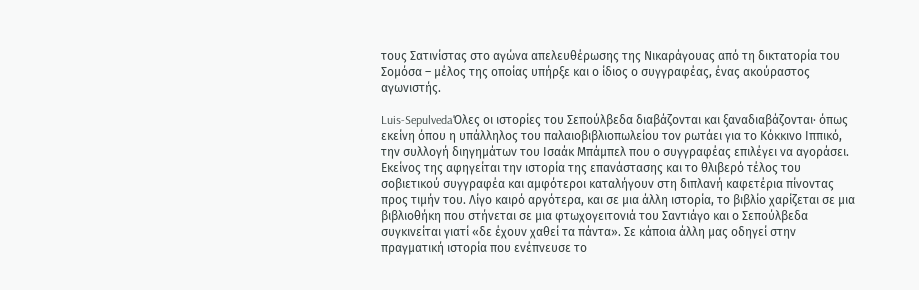τους Σατινίστας στο αγώνα απελευθέρωσης της Νικαράγουας από τη δικτατορία του Σομόσα – μέλος της οποίας υπήρξε και ο ίδιος ο συγγραφέας, ένας ακούραστος αγωνιστής.

Luis-SepulvedaΌλες οι ιστορίες του Σεπούλβεδα διαβάζονται και ξαναδιαβάζονται· όπως εκείνη όπου η υπάλληλος του παλαιοβιβλιοπωλείου τον ρωτάει για το Κόκκινο Ιππικό, την συλλογή διηγημάτων του Ισαάκ Μπάμπελ που ο συγγραφέας επιλέγει να αγοράσει. Εκείνος της αφηγείται την ιστορία της επανάστασης και το θλιβερό τέλος του σοβιετικού συγγραφέα και αμφότεροι καταλήγουν στη διπλανή καφετέρια πίνοντας προς τιμήν του. Λίγο καιρό αργότερα, και σε μια άλλη ιστορία, το βιβλίο χαρίζεται σε μια βιβλιοθήκη που στήνεται σε μια φτωχογειτονιά του Σαντιάγο και ο Σεπούλβεδα συγκινείται γιατί «δε έχουν χαθεί τα πάντα». Σε κάποια άλλη μας οδηγεί στην πραγματική ιστορία που ενέπνευσε το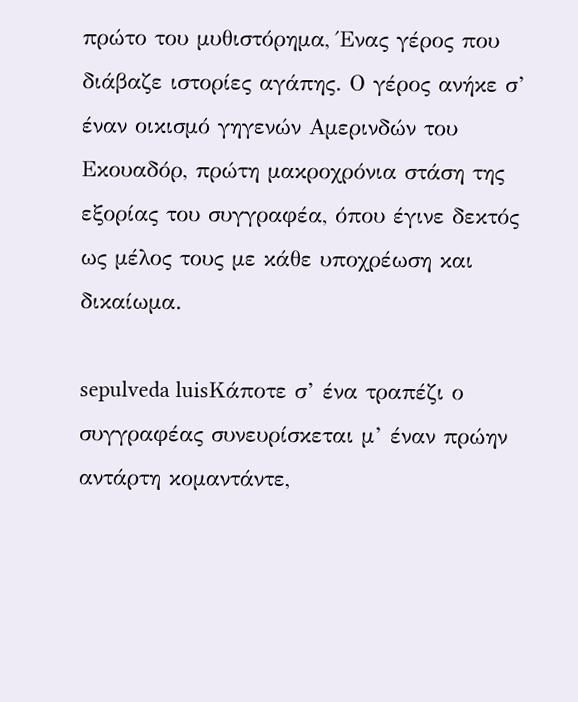πρώτο του μυθιστόρημα, Ένας γέρος που διάβαζε ιστορίες αγάπης. Ο γέρος ανήκε σ’ έναν οικισμό γηγενών Αμερινδών του Εκουαδόρ, πρώτη μακροχρόνια στάση της εξορίας του συγγραφέα, όπου έγινε δεκτός ως μέλος τους με κάθε υποχρέωση και δικαίωμα.

sepulveda luisΚάποτε σ’ ένα τραπέζι ο συγγραφέας συνευρίσκεται μ’ έναν πρώην αντάρτη κομαντάντε,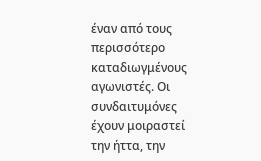έναν από τους περισσότερο καταδιωγμένους αγωνιστές. Οι συνδαιτυμόνες έχουν μοιραστεί την ήττα, την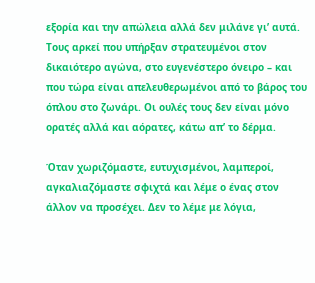εξορία και την απώλεια αλλά δεν μιλάνε γι’ αυτά. Τους αρκεί που υπήρξαν στρατευμένοι στον δικαιότερο αγώνα, στο ευγενέστερο όνειρο – και που τώρα είναι απελευθερωμένοι από το βάρος του όπλου στο ζωνάρι. Οι ουλές τους δεν είναι μόνο ορατές αλλά και αόρατες, κάτω απ’ το δέρμα.

Όταν χωριζόμαστε, ευτυχισμένοι, λαμπεροί, αγκαλιαζόμαστε σφιχτά και λέμε ο ένας στον άλλον να προσέχει. Δεν το λέμε με λόγια,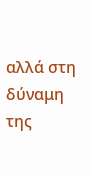αλλά στη δύναμη της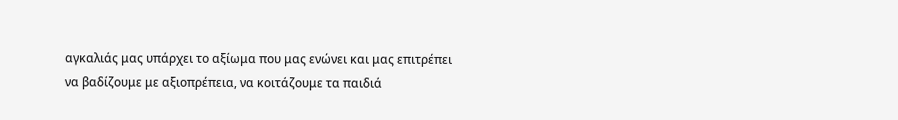αγκαλιάς μας υπάρχει το αξίωμα που μας ενώνει και μας επιτρέπει να βαδίζουμε με αξιοπρέπεια, να κοιτάζουμε τα παιδιά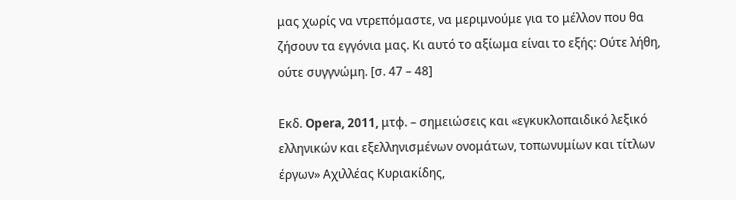μας χωρίς να ντρεπόμαστε, να μεριμνούμε για το μέλλον που θα ζήσουν τα εγγόνια μας. Κι αυτό το αξίωμα είναι το εξής: Ούτε λήθη, ούτε συγγνώμη. [σ. 47 – 48]

Εκδ. Opera, 2011, μτφ. – σημειώσεις και «εγκυκλοπαιδικό λεξικό ελληνικών και εξελληνισμένων ονομάτων, τοπωνυμίων και τίτλων έργων» Αχιλλέας Κυριακίδης,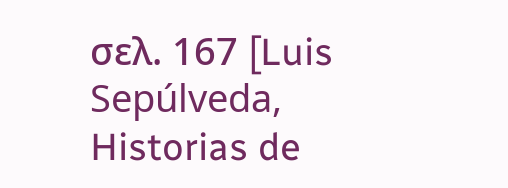σελ. 167 [Luis Sepúlveda, Historias de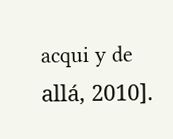acqui y de allá, 2010].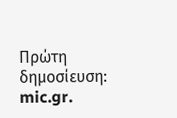Πρώτη δημοσίευση: mic.gr.